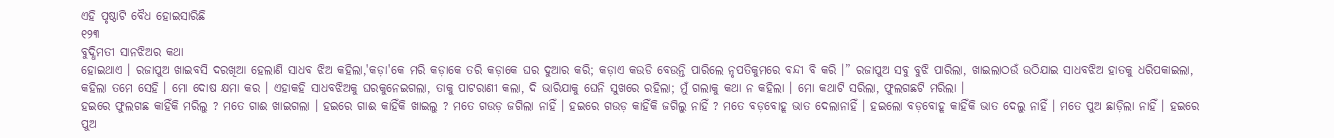ଏହି ପୃଷ୍ଠାଟି ବୈଧ ହୋଇସାରିଛି
୧୨୩
ବୁଦ୍ଧିମତୀ ସାନଝିଅର କଥା
ହୋଇଥାଏ । ରଜାପୁଅ ଖାଇବସି ଦରଖିଆ ହେଲାଣି ସାଧବ ଝିଅ କହିଲା,'କଡ଼ା'କେ ମରି କଡ଼ାକେ ତରି କଡ଼ାକେ ଘର ଦୁଆର କରି; କଡ଼ାଏ କଉଡି ବେଉନ୍ତି ପାରିଲେ ନୃପତିକୁମରେ ବନ୍ଦୀ ବି କରି ।” ରଜାପୁଅ ସବୁ ବୁଝି ପାରିଲା, ଖାଇଲାଠଉଁ ଉଠିଯାଇ ସାଧବଝିଅ ହାତକୁ ଧରିପକାଇଲା, କହିଲା ତମେ ସେହି । ମୋ ଦୋଷ କ୍ଷମା କର । ଏହାକହି ସାଧବଝିଅକୁ ଘରକୁନେଇଗଲା, ତାକୁ ପାଟରାଣୀ କଲା, ଦି ଭାରିଯାକୁ ଘେନି ସୁଖରେ ରହିଲା; ମୁଁ ଗଲାକୁ କଥା ନ କହିଲା । ମୋ କଥାଟି ସରିଲା, ଫୁଲଗଛଟି ମରିଲା ।
ହଇରେ ଫୁଲଗଛ କାହିଁକି ମରିଲୁ ? ମତେ ଗାଈ ଖାଇଗଲା । ହଇରେ ଗାଈ କାହିଁକି ଖାଇଲୁ ? ମତେ ଗଉଡ଼ ଜଗିଲା ନାହିଁ । ହଇରେ ଗଉଡ଼ କାହିଁକି ଜଗିଲୁ ନାହିଁ ? ମତେ ବଡ଼ବୋହୂ ଭାତ ଦେଲାନାହିଁ । ହଇଲୋ ବଡ଼ବୋହୂ କାହିଁକି ଭାତ ଦେଲୁ ନାହିଁ । ମତେ ପୁଅ ଛାଡ଼ିଲା ନାହିଁ । ହଇରେ ପୁଅ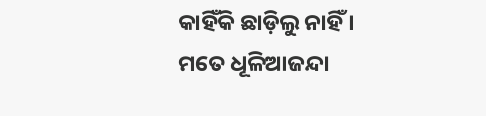କାହିଁକି ଛାଡ଼ିଲୁ ନାହିଁ । ମତେ ଧୂଳିଆଜନ୍ଦା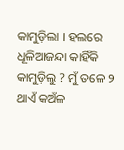କାମୁଡ଼ିଲା । ହଲରେ ଧୂଳିଆଜନ୍ଦା କାହିଁକି କାମୁଡ଼ିଲୁ ? ମୁଁ ତଳେ ୨ ଥାଏଁ କଅଁଳ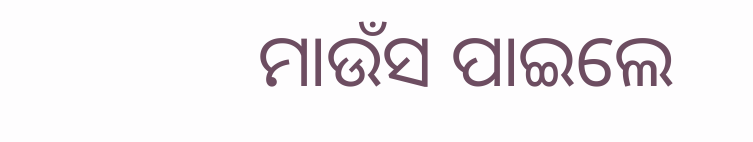ମାଉଁସ ପାଇଲେ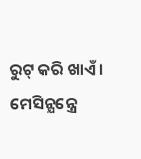ରୁଟ୍ କରି ଖାଏଁ ।
ମେସିନ୍ଯନ୍ତ୍ରେ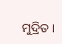ମୁଦ୍ରିତ ।